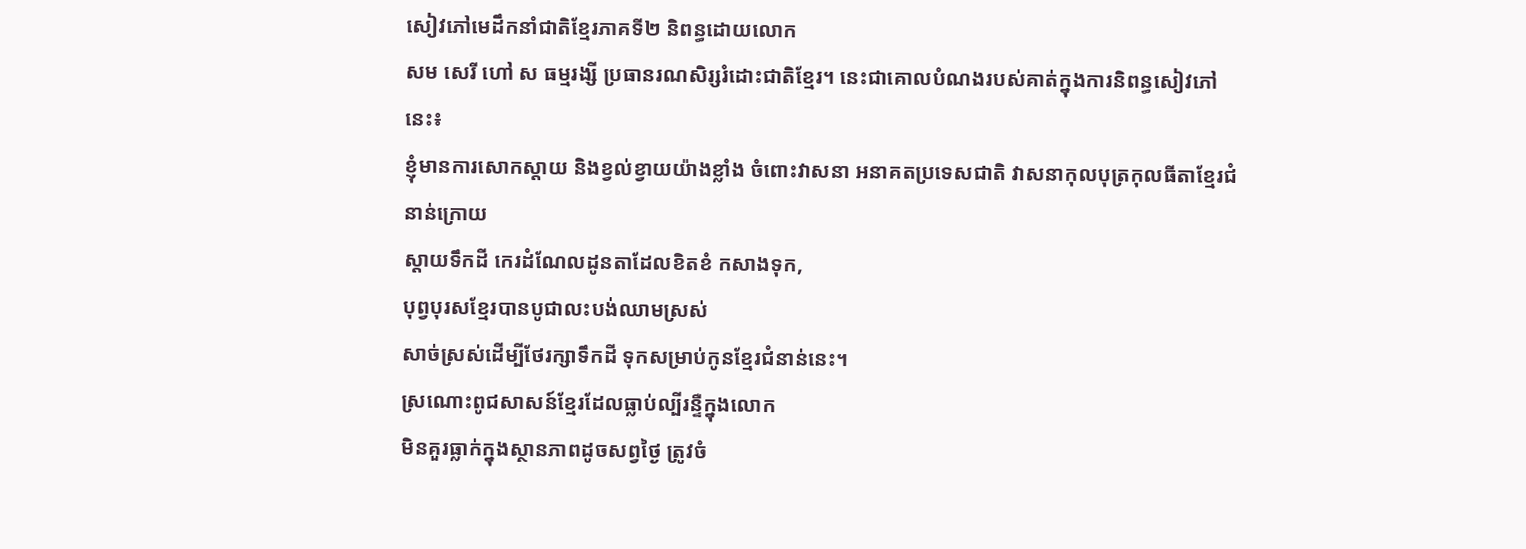សៀវភៅមេដឹកនាំជាតិខ្មែរភាគទី២ និពន្ធដោយលោក
សម សេរី ហៅ ស ធម្មរង្សី ប្រធានរណសិរ្សរំដោះជាតិខ្មែរ។ នេះជាគោលបំណងរបស់គាត់ក្នុងការនិពន្ធសៀវភៅនេះ៖
ខ្ញុំមានការសោកស្តាយ និងខ្វល់ខ្វាយយ៉ាងខ្លាំង ចំពោះវាសនា អនាគតប្រទេសជាតិ វាសនាកុលបុត្រកុលធីតាខ្មែរជំនាន់ក្រោយ
ស្តាយទឹកដី កេរដំណែលដូនតាដែលខិតខំ កសាងទុក,
បុព្វបុរសខ្មែរបានបូជាលះបង់ឈាមស្រស់
សាច់ស្រស់ដើម្បីថែរក្សាទឹកដី ទុកសម្រាប់កូនខ្មែរជំនាន់នេះ។
ស្រណោះពូជសាសន៍ខ្មែរដែលធ្លាប់ល្បីរន្ទឺក្នុងលោក
មិនគួរធ្លាក់ក្នុងស្ថានភាពដូចសព្វថ្ងៃ ត្រូវចំ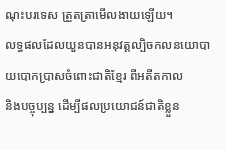ណុះបរទេស ត្រួតត្រាមើលងាយឡើយ។
លទ្ធផលដែលយួនបានអនុវត្តល្បិចកលនយោបាយបោកប្រាសចំពោះជាតិខ្មែរ ពីអតីតកាល
និងបច្ចុប្បន្ន ដើម្បីផលប្រយោជន៍ជាតិខ្លួន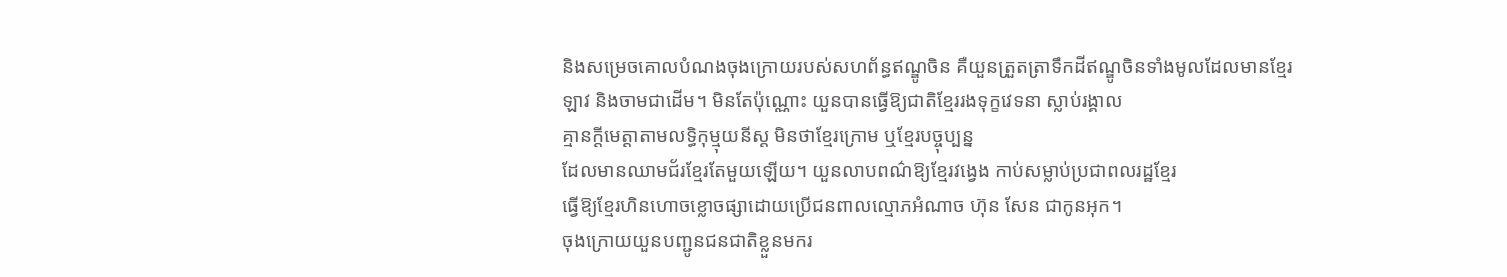និងសម្រេចគោលបំណងចុងក្រោយរបស់សហព័ន្ធឥណ្ឌូចិន គឺយួនត្រួតត្រាទឹកដីឥណ្ឌូចិនទាំងមូលដែលមានខ្មែរ
ឡាវ និងចាមជាដើម។ មិនតែប៉ុណ្ណោះ យួនបានធ្វើឱ្យជាតិខ្មែររងទុក្ខវេទនា ស្លាប់រង្គាល
គ្មានក្តីមេត្តាតាមលទ្ធិកុម្មុយនីស្ត មិនថាខ្មែរក្រោម ឬខ្មែរបច្ចុប្បន្ន
ដែលមានឈាមជ័រខ្មែរតែមួយឡើយ។ យួនលាបពណ៌ឱ្យខ្មែរវង្វេង កាប់សម្លាប់ប្រជាពលរដ្ឋខ្មែរ
ធ្វើឱ្យខ្មែរហិនហោចខ្លោចផ្សាដោយប្រើជនពាលល្មោភអំណាច ហ៊ុន សែន ជាកូនអុក។
ចុងក្រោយយួនបញ្ជូនជនជាតិខ្លួនមករ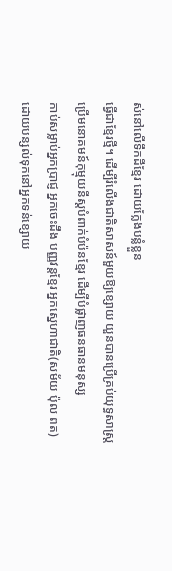ស់នៅលើទឹកដីខ្មែរ ដោយក្លែងបន្លំខ្លួន
ធ្វើជាខ្មែរថ្មី។ ដើម្បីរំលើងជាតិសាសន៍មួយឱ្យខ្សោយ យួនបានប្រើគ្រប់យុទ្ធសាស្រ្ត
ប្រើមនោគមន៍កុម្មុយនីស្តបំពាក់បំប៉នខ្មែរ ដើម្បីបំផ្លាញធនធានមនុស្ស
កាប់សម្លាប់អ្នកប្រាជ្ញ អ្នកចេះដឹង បញ្ញវន្តខ្មែរ អ្នកស្នេហាជាតិ(សម័យ ប៉ុល ពត)
ដោយបន្សល់ទុកនៅអ្នកទន់ខ្សោយ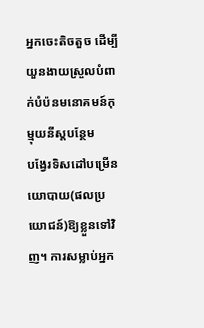អ្នកចេះតិចតួច ដើម្បីយួនងាយស្រួលបំពាក់បំប៉នមនោគមន៍កុម្មុយនីស្តបន្ថែម
បង្វែរទិសដៅបម្រើនយោបាយ(ផលប្រយោជន៍)ឱ្យខ្លួនទៅវិញ។ ការសម្លាប់អ្នក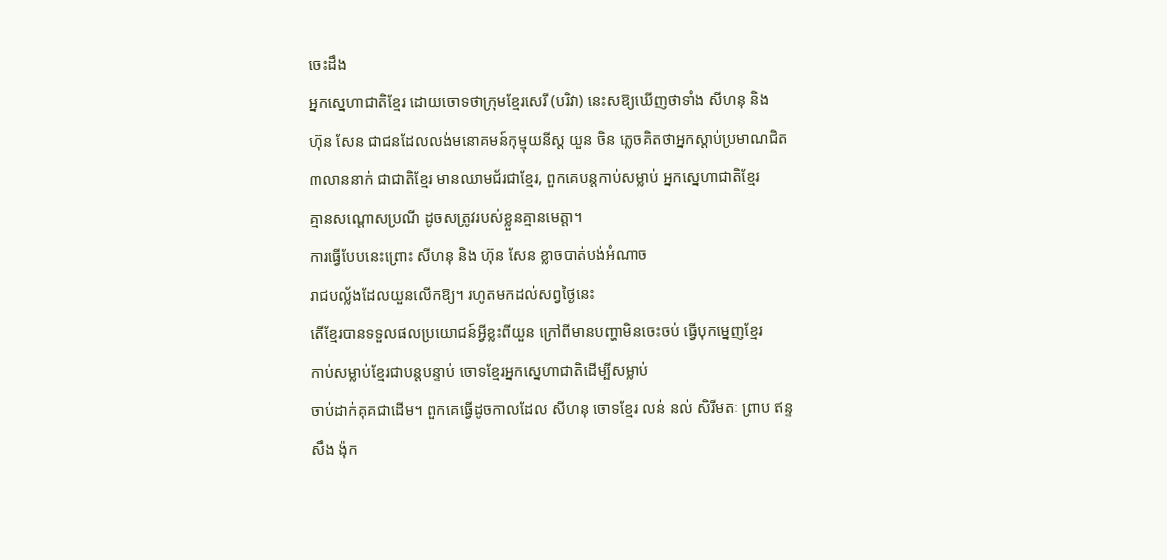ចេះដឹង
អ្នកស្នេហាជាតិខ្មែរ ដោយចោទថាក្រុមខ្មែរសេរី (បរិវា) នេះសឱ្យឃើញថាទាំង សីហនុ និង
ហ៊ុន សែន ជាជនដែលលង់មនោគមន៍កុម្មុយនីស្ត យួន ចិន ភ្លេចគិតថាអ្នកស្តាប់ប្រមាណជិត
៣លាននាក់ ជាជាតិខ្មែរ មានឈាមជ័រជាខ្មែរ, ពួកគេបន្តកាប់សម្លាប់ អ្នកស្នេហាជាតិខ្មែរ
គ្មានសណ្តោសប្រណី ដូចសត្រូវរបស់ខ្លួនគ្មានមេត្តា។
ការធ្វើបែបនេះព្រោះ សីហនុ និង ហ៊ុន សែន ខ្លាចបាត់បង់អំណាច
រាជបល្ល័ងដែលយួនលើកឱ្យ។ រហូតមកដល់សព្វថ្ងៃនេះ
តើខ្មែរបានទទួលផលប្រយោជន៍អ្វីខ្លះពីយួន ក្រៅពីមានបញ្ហាមិនចេះចប់ ធ្វើបុកម្នេញខ្មែរ
កាប់សម្លាប់ខ្មែរជាបន្តបន្ទាប់ ចោទខ្មែរអ្នកស្នេហាជាតិដើម្បីសម្លាប់
ចាប់ដាក់គុគជាដើម។ ពួកគេធ្វើដូចកាលដែល សីហនុ ចោទខ្មែរ លន់ នល់ សិរីមតៈ ព្រាប ឥន្ទ
សឹង ង៉ុក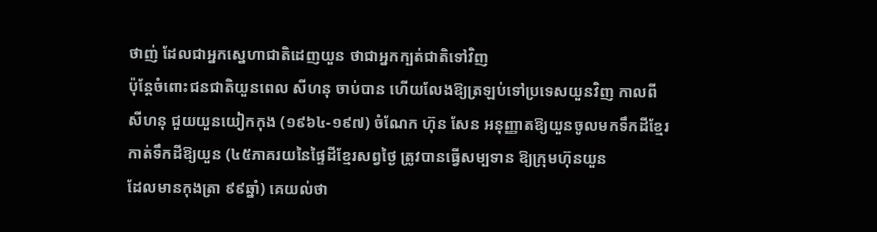ថាញ់ ដែលជាអ្នកស្នេហាជាតិដេញយួន ថាជាអ្នកក្បត់ជាតិទៅវិញ
ប៉ុន្តែចំពោះជនជាតិយួនពេល សីហនុ ចាប់បាន ហើយលែងឱ្យត្រឡប់ទៅប្រទេសយួនវិញ កាលពី
សីហនុ ជួយយួនយៀកកុង (១៩៦៤-១៩៧) ចំណែក ហ៊ុន សែន អនុញ្ញាតឱ្យយួនចូលមកទឹកដីខ្មែរ
កាត់ទឹកដីឱ្យយួន (៤៥ភាគរយនៃផ្ទៃដីខ្មែរសព្វថ្ងៃ ត្រូវបានធ្វើសម្បទាន ឱ្យក្រុមហ៊ុនយួន
ដែលមានកុងត្រា ៩៩ឆ្នាំ) គេយល់ថា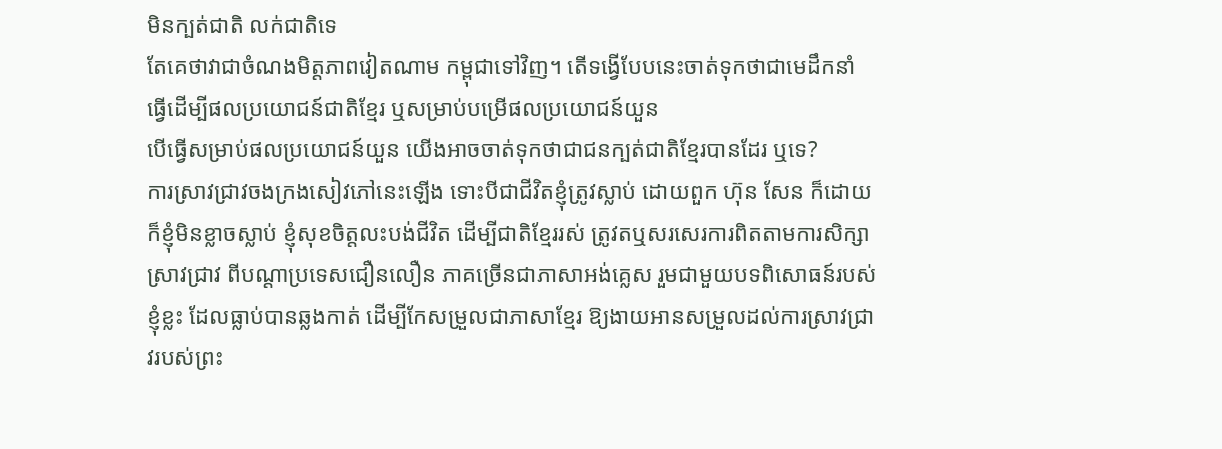មិនក្បត់ជាតិ លក់ជាតិទេ
តែគេថាវាជាចំណងមិត្តភាពវៀតណាម កម្ពុជាទៅវិញ។ តើទង្វើបែបនេះចាត់ទុកថាជាមេដឹកនាំ
ធ្វើដើម្បីផលប្រយោជន៍ជាតិខ្មែរ ឬសម្រាប់បម្រើផលប្រយោជន៍យួន
បើធ្វើសម្រាប់ផលប្រយោជន៍យួន យើងអាចចាត់ទុកថាជាជនក្បត់ជាតិខ្មែរបានដែរ ឬទេ?
ការស្រាវជ្រាវចងក្រងសៀវភៅនេះឡើង ទោះបីជាជីវិតខ្ញុំត្រូវស្លាប់ ដោយពួក ហ៊ុន សែន ក៏ដោយ ក៏ខ្ញុំមិនខ្លាចស្លាប់ ខ្ញុំសុខចិត្តលះបង់ជីវិត ដើម្បីជាតិខ្មែររស់ ត្រូវតឬសរសេរការពិតតាមការសិក្សាស្រាវជ្រាវ ពីបណ្តាប្រទេសជឿនលឿន ភាគច្រើនជាភាសាអង់គ្លេស រួមជាមួយបទពិសោធន៍របស់ខ្ញុំខ្លះ ដែលធ្លាប់បានឆ្លងកាត់ ដើម្បីកែសម្រួលជាភាសាខ្មែរ ឱ្យងាយអានសម្រួលដល់ការស្រាវជ្រាវរបស់ព្រះ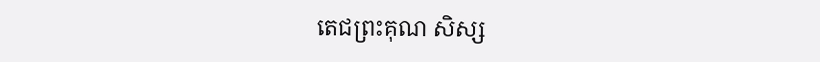តេជព្រះគុណ សិស្ស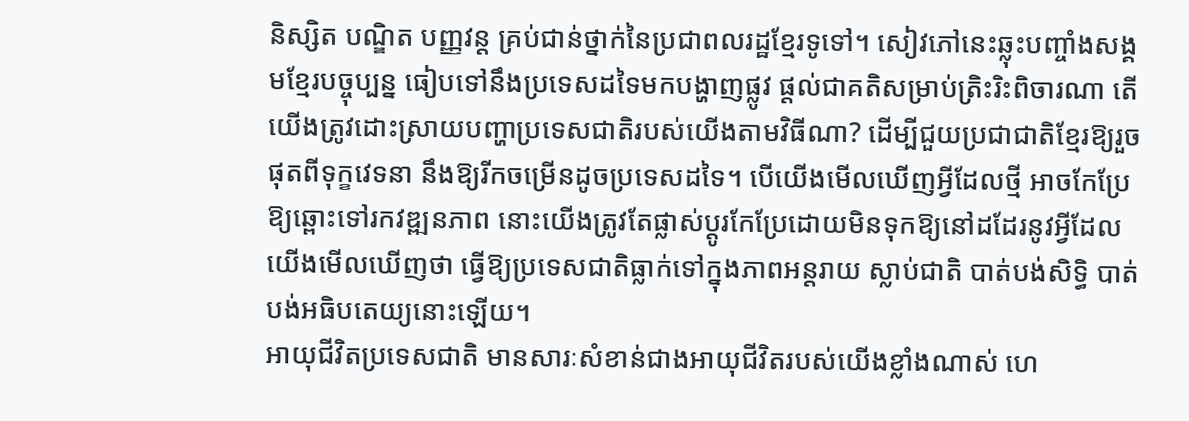និស្សិត បណ្ឌិត បញ្ញវន្ត គ្រប់ជាន់ថ្នាក់នៃប្រជាពលរដ្ឋខ្មែរទូទៅ។ សៀវភៅនេះឆ្លុះបញ្ចាំងសង្គមខ្មែរបច្ចុប្បន្ន ធៀបទៅនឹងប្រទេសដទៃមកបង្ហាញផ្លូវ ផ្តល់ជាគតិសម្រាប់ត្រិះរិះពិចារណា តើយើងត្រូវដោះស្រាយបញ្ហាប្រទេសជាតិរបស់យើងតាមវិធីណា? ដើម្បីជួយប្រជាជាតិខ្មែរឱ្យរួចផុតពីទុក្ខវេទនា នឹងឱ្យរីកចម្រើនដូចប្រទេសដទៃ។ បើយើងមើលឃើញអ្វីដែលថ្មី អាចកែប្រែឱ្យឆ្ពោះទៅរកវឌ្ឍនភាព នោះយើងត្រូវតែផ្លាស់ប្តូរកែប្រែដោយមិនទុកឱ្យនៅដដែរនូវអ្វីដែលយើងមើលឃើញថា ធ្វើឱ្យប្រទេសជាតិធ្លាក់ទៅក្នុងភាពអន្តរាយ ស្លាប់ជាតិ បាត់បង់សិទ្ធិ បាត់បង់អធិបតេយ្យនោះឡើយ។
អាយុជីវិតប្រទេសជាតិ មានសារៈសំខាន់ជាងអាយុជីវិតរបស់យើងខ្លាំងណាស់ ហេ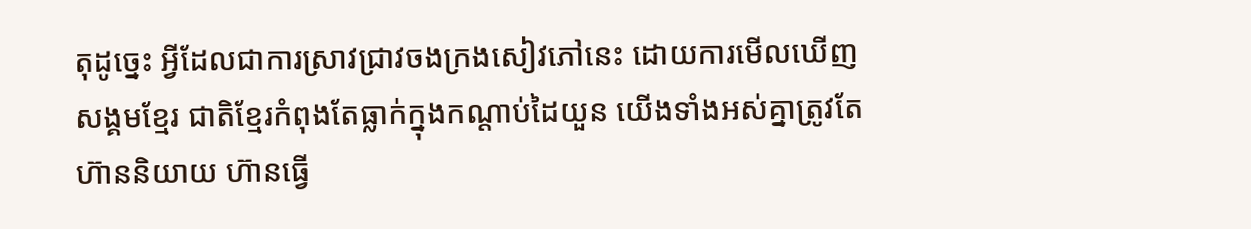តុដូច្នេះ អ្វីដែលជាការស្រាវជ្រាវចងក្រងសៀវភៅនេះ ដោយការមើលឃើញសង្គមខ្មែរ ជាតិខ្មែរកំពុងតែធ្លាក់ក្នុងកណ្ដាប់ដៃយួន យើងទាំងអស់គ្នាត្រូវតែហ៊ាននិយាយ ហ៊ានធ្វើ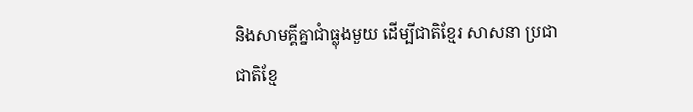និងសាមគ្គីគ្នាជាំធ្លុងមួយ ដើម្បីជាតិខ្មែរ សាសនា ប្រជាជាតិខ្មែ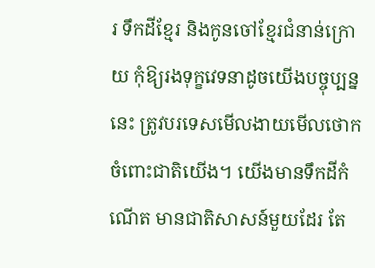រ ទឹកដីខ្មែរ និងកូនចៅខ្មែរជំនាន់ក្រោយ កុំឱ្យរងទុក្ខវេទនាដូចយើងបច្ចុប្បន្ននេះ ត្រូវបរទេសមើលងាយមើលថោកចំពោះជាតិយើង។ យើងមានទឹកដីកំណើត មានជាតិសាសន៍មួយដែរ តែ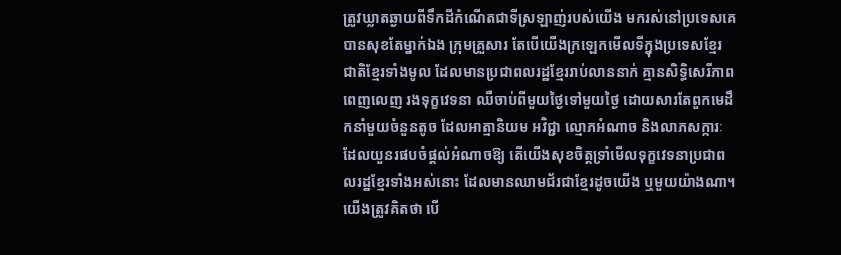ត្រូវឃ្លាតឆ្ងាយពីទឹកដីកំណើតជាទីស្រឡាញ់របស់យើង មករស់នៅប្រទេសគេ បានសុខតែម្នាក់ឯង ក្រុមគ្រួសារ តែបើយើងក្រឡេកមើលទីក្នុងប្រទេសខ្មែរ ជាតិខ្មែរទាំងមូល ដែលមានប្រជាពលរដ្ឋខ្មែររាប់លាននាក់ គ្មានសិទ្ធិសេរីភាពពេញលេញ រងទុក្ខវេទនា ឈឺចាប់ពីមួយថ្ងៃទៅមួយថ្ងៃ ដោយសារតែពួកមេដឹកនាំមួយចំនួនតូច ដែលអាត្មានិយម អវិជ្ជា ល្មោភអំណាច និងលាភសក្ការៈដែលយួនរផបចំផ្តល់អំណាចឱ្យ តើយើងសុខចិត្តទ្រាំមើលទុក្ខវេទនាប្រជាពលរដ្ឋខ្មែរទាំងអស់នោះ ដែលមានឈាមជ័រជាខ្មែរដូចយើង ឬមួយយ៉ាងណា។ យើងត្រូវគិតថា បើ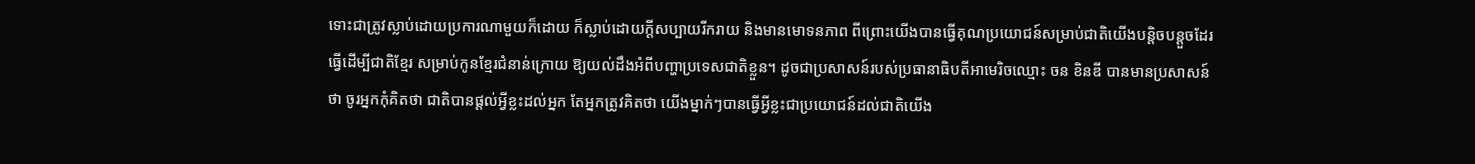ទោះជាត្រូវស្លាប់ដោយប្រការណាមួយក៏ដោយ ក៏ស្លាប់ដោយក្តីសប្បាយរីករាយ និងមានមោទនភាព ពីព្រោះយើងបានធ្វើគុណប្រយោជន៍សម្រាប់ជាតិយើងបន្តិចបន្តួចដែរ ធ្វើដើម្បីជាតិខ្មែរ សម្រាប់កូនខ្មែរជំនាន់ក្រោយ ឱ្យយល់ដឹងអំពីបញ្ហាប្រទេសជាតិខ្លួន។ ដូចជាប្រសាសន៍របស់ប្រធានាធិបតីអាមេរិចឈ្មោះ ចន ខិនឌី បានមានប្រសាសន៍ថា ចូរអ្នកកុំគិតថា ជាតិបានផ្តល់អ្វីខ្លះដល់អ្នក តែអ្នកត្រូវគិតថា យើងម្នាក់ៗបានធ្វើអ្វីខ្លះជាប្រយោជន៍ដល់ជាតិយើង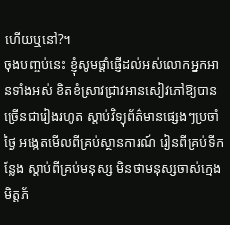ហើយឬនៅ?។
ចុងបញ្ចប់នេះ ខ្ញុំសូមផ្តាំផ្ញើដល់អស់លោកអ្នកអានទាំងអស់ ខិតខំស្រាវជ្រាវអានសៀវភៅឱ្យបានច្រើនជារៀងរហូត ស្តាប់វិទ្យុព័ត៌មានផ្សេងៗប្រចាំថ្ងៃ អង្កេតមើលពីគ្រប់ស្ថានការណ៍ រៀនពីគ្រប់ទីកន្លែង ស្តាប់ពីគ្រប់មនុស្ស មិនថាមនុស្សចាស់ក្មេង មិត្តភ័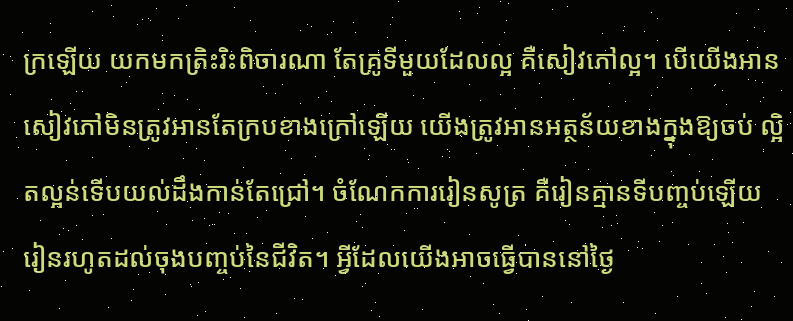ក្រឡើយ យកមកត្រិះរិះពិចារណា តែគ្រូទីមួយដែលល្អ គឺសៀវភៅល្អ។ បើយើងអានសៀវភៅមិនត្រូវអានតែក្របខាងក្រៅឡើយ យើងត្រូវអានអត្ថន័យខាងក្នុងឱ្យចប់ ល្អិតល្អន់ទើបយល់ដឹងកាន់តែជ្រៅ។ ចំណែកការរៀនសូត្រ គឺរៀនគ្មានទីបញ្ចប់ឡើយ រៀនរហូតដល់ចុងបញ្ចប់នៃជីវិត។ អ្វីដែលយើងអាចធ្វើបាននៅថ្ងៃ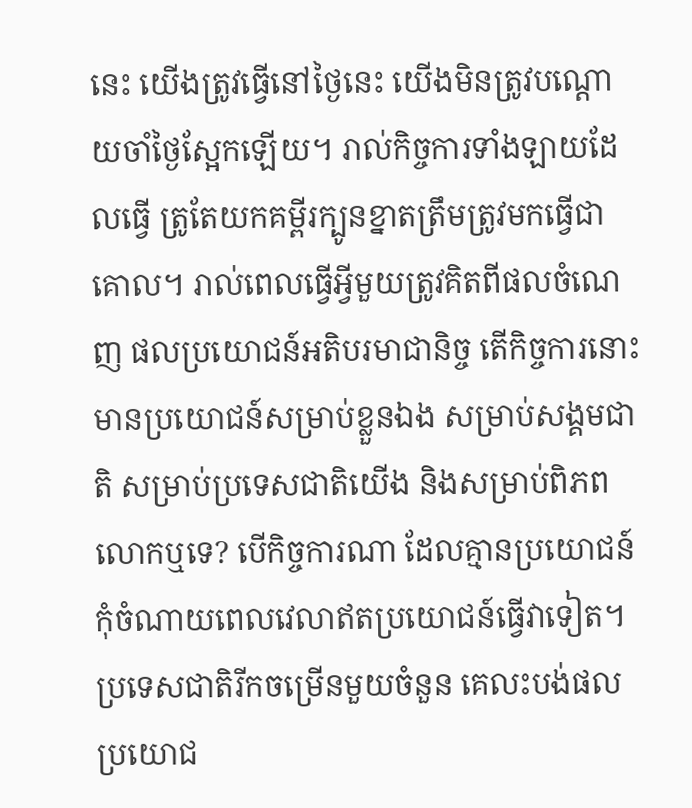នេះ យើងត្រូវធ្វើនៅថ្ងៃនេះ យើងមិនត្រូវបណ្តោយចាំថ្ងៃស្អែកឡើយ។ រាល់កិច្ចការទាំងឡាយដែលធ្វើ ត្រូតែយកគម្ពីរក្បូនខ្នាតត្រឹមត្រូវមកធ្វើជាគោល។ រាល់ពេលធ្វើអ្វីមួយត្រូវគិតពីផលចំណេញ ផលប្រយោជន៍អតិបរមាជានិច្ច តើកិច្ចការនោះ មានប្រយោជន៍សម្រាប់ខ្លួនឯង សម្រាប់សង្គមជាតិ សម្រាប់ប្រទេសជាតិយើង និងសម្រាប់ពិភពលោកឬទេ? បើកិច្ចការណា ដែលគ្មានប្រយោជន៍កុំចំណាយពេលវេលាឥតប្រយោជន៍ធ្វើវាទៀត។ ប្រទេសជាតិរីកចម្រើនមួយចំនួន គេលះបង់ផលប្រយោជ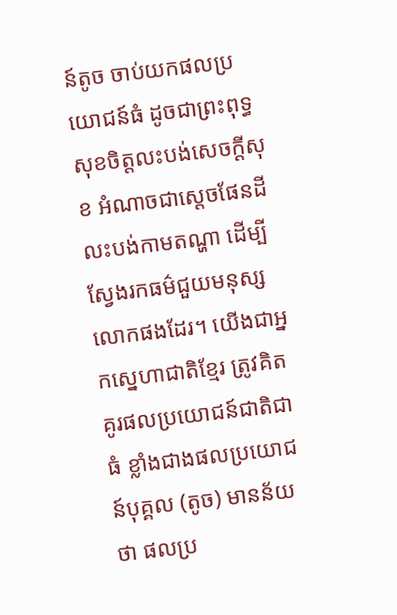ន៍តូច ចាប់យកផលប្រយោជន៍ធំ ដូចជាព្រះពុទ្ធសុខចិត្តលះបង់សេចក្តីសុខ អំណាចជាស្តេចផែនដី លះបង់កាមតណ្ហា ដើម្បីស្វែងរកធម៌ជួយមនុស្សលោកផងដែរ។ យើងជាអ្នកស្នេហាជាតិខ្មែរ ត្រូវគិតគូរផលប្រយោជន៍ជាតិជាធំ ខ្លាំងជាងផលប្រយោជន៍បុគ្គល (តូច) មានន័យថា ផលប្រ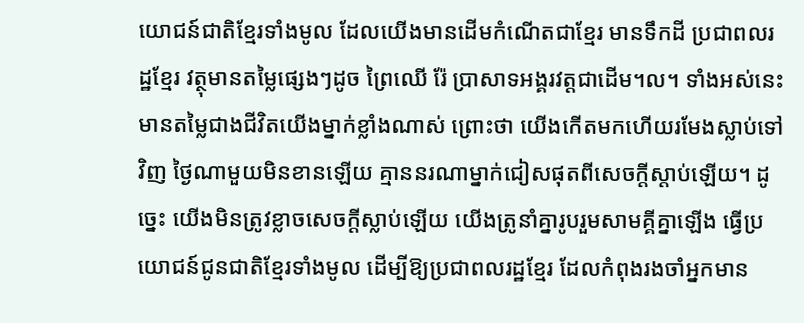យោជន៍ជាតិខ្មែរទាំងមូល ដែលយើងមានដើមកំណើតជាខ្មែរ មានទឹកដី ប្រជាពលរដ្ឋខ្មែរ វត្ថុមានតម្លៃផ្សេងៗដូច ព្រៃឈើ រ៉ែ ប្រាសាទអង្គរវត្តជាដើម។ល។ ទាំងអស់នេះមានតម្លៃជាងជីវិតយើងម្នាក់ខ្លាំងណាស់ ព្រោះថា យើងកើតមកហើយរមែងស្លាប់ទៅវិញ ថ្ងៃណាមួយមិនខានឡើយ គ្មាននរណាម្នាក់ជៀសផុតពីសេចក្តីស្តាប់ឡើយ។ ដូច្នេះ យើងមិនត្រូវខ្លាចសេចក្តីស្លាប់ឡើយ យើងត្រូនាំគ្នារូបរួមសាមគ្គីគ្នាឡើង ធ្វើប្រយោជន៍ជូនជាតិខ្មែរទាំងមូល ដើម្បីឱ្យប្រជាពលរដ្ឋខ្មែរ ដែលកំពុងរងចាំអ្នកមាន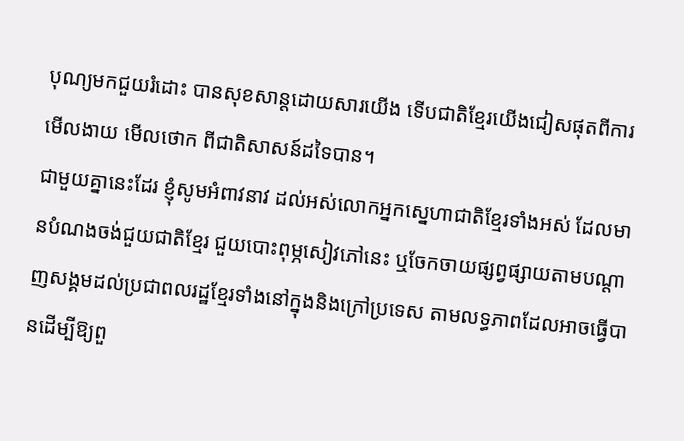បុណ្យមកជួយរំដោះ បានសុខសាន្តដោយសារយើង ទើបជាតិខ្មែរយើងជៀសផុតពីការមើលងាយ មើលថោក ពីជាតិសាសន៍ដទៃបាន។
ជាមួយគ្នានេះដែរ ខ្ញុំសូមអំពាវនាវ ដល់អស់លោកអ្នកស្នេហាជាតិខ្មែរទាំងអស់ ដែលមានបំណងចង់ជួយជាតិខ្មែរ ជួយបោះពុម្ភសៀវភៅនេះ ឬចែកចាយផ្សព្វផ្សាយតាមបណ្តាញសង្គមដល់ប្រជាពលរដ្ឋខ្មែរទាំងនៅក្នុងនិងក្រៅប្រទេស តាមលទ្ធភាពដែលអាចធ្វើបានដើម្បីឱ្យពួ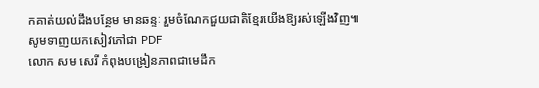កគាត់យល់ដឹងបន្ថែម មានឆន្ទៈ រួមចំណែកជួយជាតិខ្មែរយើងឱ្យរស់ឡើងវិញ៕
សូមទាញយកសៀវភៅជា PDF
លោក សម សេរី កំពុងបង្រៀនភាពជាមេដឹក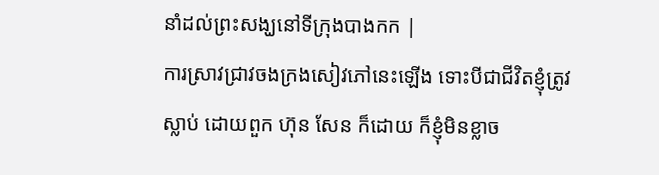នាំដល់ព្រះសង្ឃនៅទីក្រុងបាងកក |
ការស្រាវជ្រាវចងក្រងសៀវភៅនេះឡើង ទោះបីជាជីវិតខ្ញុំត្រូវស្លាប់ ដោយពួក ហ៊ុន សែន ក៏ដោយ ក៏ខ្ញុំមិនខ្លាច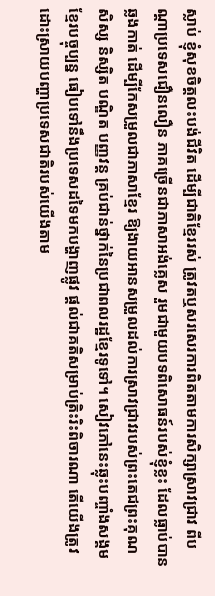ស្លាប់ ខ្ញុំសុខចិត្តលះបង់ជីវិត ដើម្បីជាតិខ្មែររស់ ត្រូវតឬសរសេរការពិតតាមការសិក្សាស្រាវជ្រាវ ពីបណ្តាប្រទេសជឿនលឿន ភាគច្រើនជាភាសាអង់គ្លេស រួមជាមួយបទពិសោធន៍របស់ខ្ញុំខ្លះ ដែលធ្លាប់បានឆ្លងកាត់ ដើម្បីកែសម្រួលជាភាសាខ្មែរ ឱ្យងាយអានសម្រួលដល់ការស្រាវជ្រាវរបស់ព្រះតេជព្រះគុណ សិស្ស និស្សិត បណ្ឌិត បញ្ញវន្ត គ្រប់ជាន់ថ្នាក់នៃប្រជាពលរដ្ឋខ្មែរទូទៅ។ សៀវភៅនេះឆ្លុះបញ្ចាំងសង្គមខ្មែរបច្ចុប្បន្ន ធៀបទៅនឹងប្រទេសដទៃមកបង្ហាញផ្លូវ ផ្តល់ជាគតិសម្រាប់ត្រិះរិះពិចារណា តើយើងត្រូវដោះស្រាយបញ្ហាប្រទេសជាតិរបស់យើងតាម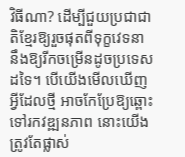វិធីណា? ដើម្បីជួយប្រជាជាតិខ្មែរឱ្យរួចផុតពីទុក្ខវេទនា នឹងឱ្យរីកចម្រើនដូចប្រទេសដទៃ។ បើយើងមើលឃើញអ្វីដែលថ្មី អាចកែប្រែឱ្យឆ្ពោះទៅរកវឌ្ឍនភាព នោះយើងត្រូវតែផ្លាស់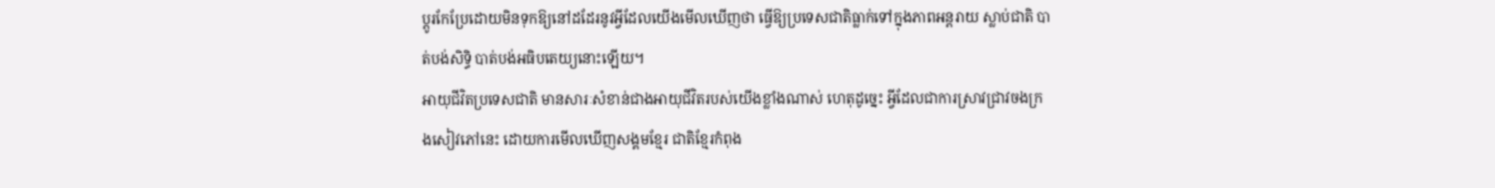ប្តូរកែប្រែដោយមិនទុកឱ្យនៅដដែរនូវអ្វីដែលយើងមើលឃើញថា ធ្វើឱ្យប្រទេសជាតិធ្លាក់ទៅក្នុងភាពអន្តរាយ ស្លាប់ជាតិ បាត់បង់សិទ្ធិ បាត់បង់អធិបតេយ្យនោះឡើយ។
អាយុជីវិតប្រទេសជាតិ មានសារៈសំខាន់ជាងអាយុជីវិតរបស់យើងខ្លាំងណាស់ ហេតុដូច្នេះ អ្វីដែលជាការស្រាវជ្រាវចងក្រងសៀវភៅនេះ ដោយការមើលឃើញសង្គមខ្មែរ ជាតិខ្មែរកំពុង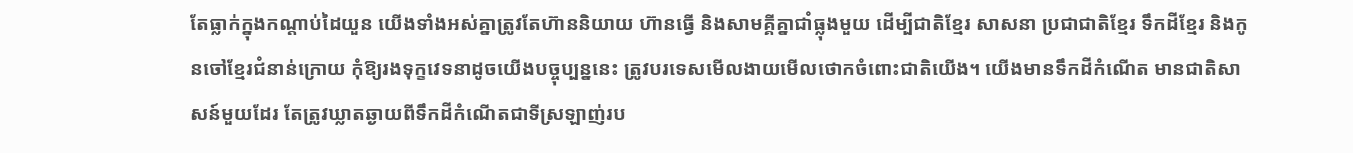តែធ្លាក់ក្នុងកណ្ដាប់ដៃយួន យើងទាំងអស់គ្នាត្រូវតែហ៊ាននិយាយ ហ៊ានធ្វើ និងសាមគ្គីគ្នាជាំធ្លុងមួយ ដើម្បីជាតិខ្មែរ សាសនា ប្រជាជាតិខ្មែរ ទឹកដីខ្មែរ និងកូនចៅខ្មែរជំនាន់ក្រោយ កុំឱ្យរងទុក្ខវេទនាដូចយើងបច្ចុប្បន្ននេះ ត្រូវបរទេសមើលងាយមើលថោកចំពោះជាតិយើង។ យើងមានទឹកដីកំណើត មានជាតិសាសន៍មួយដែរ តែត្រូវឃ្លាតឆ្ងាយពីទឹកដីកំណើតជាទីស្រឡាញ់រប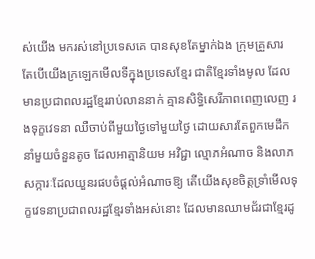ស់យើង មករស់នៅប្រទេសគេ បានសុខតែម្នាក់ឯង ក្រុមគ្រួសារ តែបើយើងក្រឡេកមើលទីក្នុងប្រទេសខ្មែរ ជាតិខ្មែរទាំងមូល ដែលមានប្រជាពលរដ្ឋខ្មែររាប់លាននាក់ គ្មានសិទ្ធិសេរីភាពពេញលេញ រងទុក្ខវេទនា ឈឺចាប់ពីមួយថ្ងៃទៅមួយថ្ងៃ ដោយសារតែពួកមេដឹកនាំមួយចំនួនតូច ដែលអាត្មានិយម អវិជ្ជា ល្មោភអំណាច និងលាភសក្ការៈដែលយួនរផបចំផ្តល់អំណាចឱ្យ តើយើងសុខចិត្តទ្រាំមើលទុក្ខវេទនាប្រជាពលរដ្ឋខ្មែរទាំងអស់នោះ ដែលមានឈាមជ័រជាខ្មែរដូ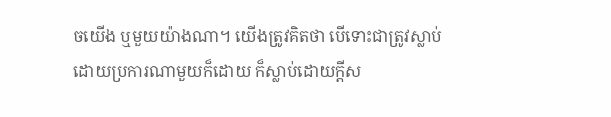ចយើង ឬមួយយ៉ាងណា។ យើងត្រូវគិតថា បើទោះជាត្រូវស្លាប់ដោយប្រការណាមួយក៏ដោយ ក៏ស្លាប់ដោយក្តីស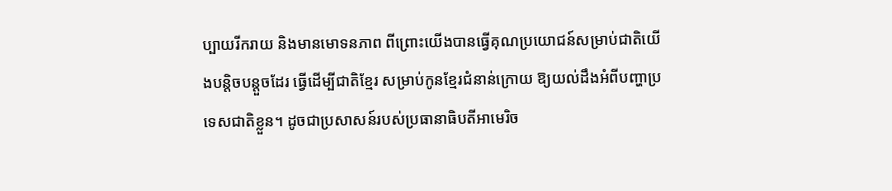ប្បាយរីករាយ និងមានមោទនភាព ពីព្រោះយើងបានធ្វើគុណប្រយោជន៍សម្រាប់ជាតិយើងបន្តិចបន្តួចដែរ ធ្វើដើម្បីជាតិខ្មែរ សម្រាប់កូនខ្មែរជំនាន់ក្រោយ ឱ្យយល់ដឹងអំពីបញ្ហាប្រទេសជាតិខ្លួន។ ដូចជាប្រសាសន៍របស់ប្រធានាធិបតីអាមេរិច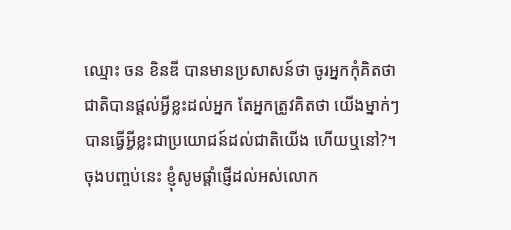ឈ្មោះ ចន ខិនឌី បានមានប្រសាសន៍ថា ចូរអ្នកកុំគិតថា ជាតិបានផ្តល់អ្វីខ្លះដល់អ្នក តែអ្នកត្រូវគិតថា យើងម្នាក់ៗបានធ្វើអ្វីខ្លះជាប្រយោជន៍ដល់ជាតិយើង ហើយឬនៅ?។
ចុងបញ្ចប់នេះ ខ្ញុំសូមផ្តាំផ្ញើដល់អស់លោក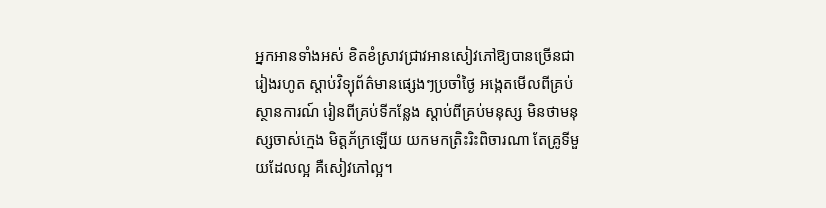អ្នកអានទាំងអស់ ខិតខំស្រាវជ្រាវអានសៀវភៅឱ្យបានច្រើនជារៀងរហូត ស្តាប់វិទ្យុព័ត៌មានផ្សេងៗប្រចាំថ្ងៃ អង្កេតមើលពីគ្រប់ស្ថានការណ៍ រៀនពីគ្រប់ទីកន្លែង ស្តាប់ពីគ្រប់មនុស្ស មិនថាមនុស្សចាស់ក្មេង មិត្តភ័ក្រឡើយ យកមកត្រិះរិះពិចារណា តែគ្រូទីមួយដែលល្អ គឺសៀវភៅល្អ។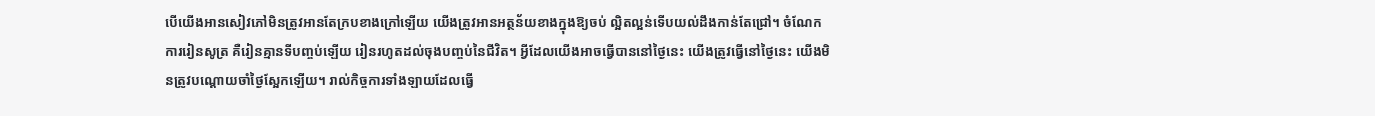បើយើងអានសៀវភៅមិនត្រូវអានតែក្របខាងក្រៅឡើយ យើងត្រូវអានអត្ថន័យខាងក្នុងឱ្យចប់ ល្អិតល្អន់ទើបយល់ដឹងកាន់តែជ្រៅ។ ចំណែកការរៀនសូត្រ គឺរៀនគ្មានទីបញ្ចប់ឡើយ រៀនរហូតដល់ចុងបញ្ចប់នៃជីវិត។ អ្វីដែលយើងអាចធ្វើបាននៅថ្ងៃនេះ យើងត្រូវធ្វើនៅថ្ងៃនេះ យើងមិនត្រូវបណ្តោយចាំថ្ងៃស្អែកឡើយ។ រាល់កិច្ចការទាំងឡាយដែលធ្វើ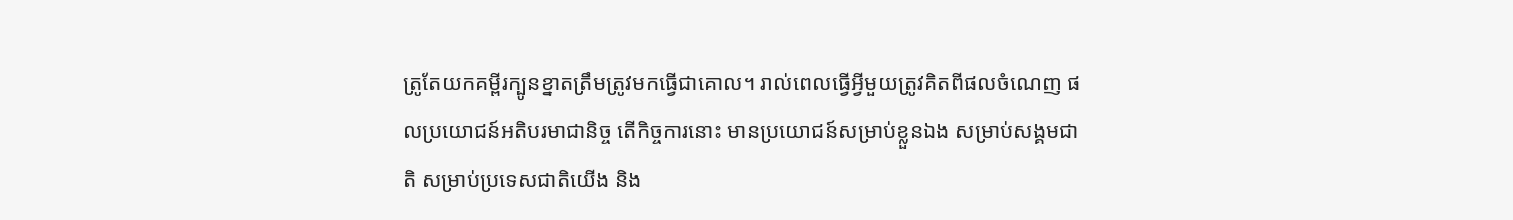ត្រូតែយកគម្ពីរក្បូនខ្នាតត្រឹមត្រូវមកធ្វើជាគោល។ រាល់ពេលធ្វើអ្វីមួយត្រូវគិតពីផលចំណេញ ផលប្រយោជន៍អតិបរមាជានិច្ច តើកិច្ចការនោះ មានប្រយោជន៍សម្រាប់ខ្លួនឯង សម្រាប់សង្គមជាតិ សម្រាប់ប្រទេសជាតិយើង និង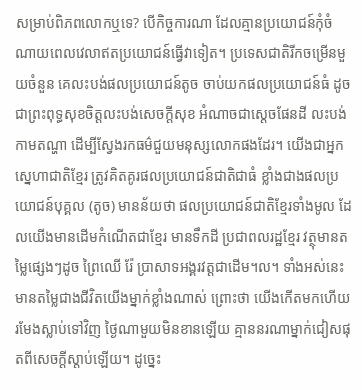សម្រាប់ពិភពលោកឬទេ? បើកិច្ចការណា ដែលគ្មានប្រយោជន៍កុំចំណាយពេលវេលាឥតប្រយោជន៍ធ្វើវាទៀត។ ប្រទេសជាតិរីកចម្រើនមួយចំនួន គេលះបង់ផលប្រយោជន៍តូច ចាប់យកផលប្រយោជន៍ធំ ដូចជាព្រះពុទ្ធសុខចិត្តលះបង់សេចក្តីសុខ អំណាចជាស្តេចផែនដី លះបង់កាមតណ្ហា ដើម្បីស្វែងរកធម៌ជួយមនុស្សលោកផងដែរ។ យើងជាអ្នកស្នេហាជាតិខ្មែរ ត្រូវគិតគូរផលប្រយោជន៍ជាតិជាធំ ខ្លាំងជាងផលប្រយោជន៍បុគ្គល (តូច) មានន័យថា ផលប្រយោជន៍ជាតិខ្មែរទាំងមូល ដែលយើងមានដើមកំណើតជាខ្មែរ មានទឹកដី ប្រជាពលរដ្ឋខ្មែរ វត្ថុមានតម្លៃផ្សេងៗដូច ព្រៃឈើ រ៉ែ ប្រាសាទអង្គរវត្តជាដើម។ល។ ទាំងអស់នេះមានតម្លៃជាងជីវិតយើងម្នាក់ខ្លាំងណាស់ ព្រោះថា យើងកើតមកហើយរមែងស្លាប់ទៅវិញ ថ្ងៃណាមួយមិនខានឡើយ គ្មាននរណាម្នាក់ជៀសផុតពីសេចក្តីស្តាប់ឡើយ។ ដូច្នេះ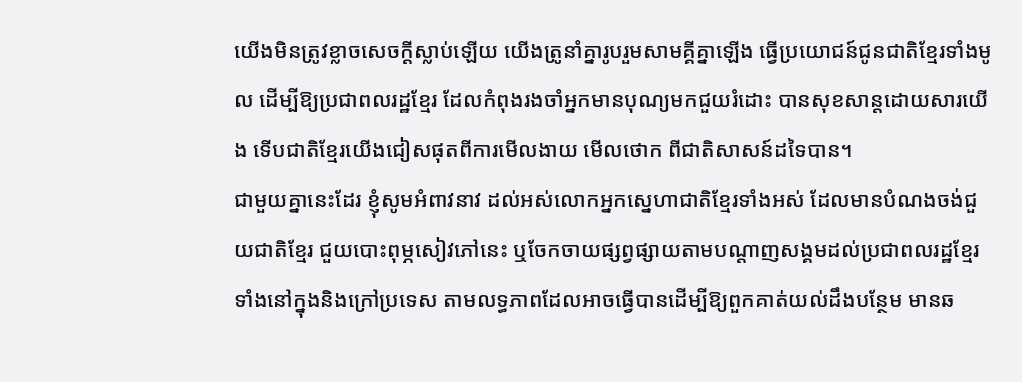យើងមិនត្រូវខ្លាចសេចក្តីស្លាប់ឡើយ យើងត្រូនាំគ្នារូបរួមសាមគ្គីគ្នាឡើង ធ្វើប្រយោជន៍ជូនជាតិខ្មែរទាំងមូល ដើម្បីឱ្យប្រជាពលរដ្ឋខ្មែរ ដែលកំពុងរងចាំអ្នកមានបុណ្យមកជួយរំដោះ បានសុខសាន្តដោយសារយើង ទើបជាតិខ្មែរយើងជៀសផុតពីការមើលងាយ មើលថោក ពីជាតិសាសន៍ដទៃបាន។
ជាមួយគ្នានេះដែរ ខ្ញុំសូមអំពាវនាវ ដល់អស់លោកអ្នកស្នេហាជាតិខ្មែរទាំងអស់ ដែលមានបំណងចង់ជួយជាតិខ្មែរ ជួយបោះពុម្ភសៀវភៅនេះ ឬចែកចាយផ្សព្វផ្សាយតាមបណ្តាញសង្គមដល់ប្រជាពលរដ្ឋខ្មែរទាំងនៅក្នុងនិងក្រៅប្រទេស តាមលទ្ធភាពដែលអាចធ្វើបានដើម្បីឱ្យពួកគាត់យល់ដឹងបន្ថែម មានឆ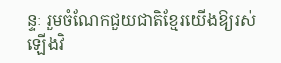ន្ទៈ រួមចំណែកជួយជាតិខ្មែរយើងឱ្យរស់ឡើងវិ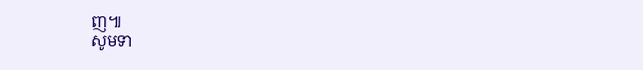ញ៕
សូមទា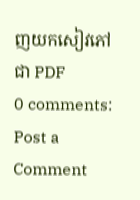ញយកសៀវភៅជា PDF
0 comments:
Post a Comment